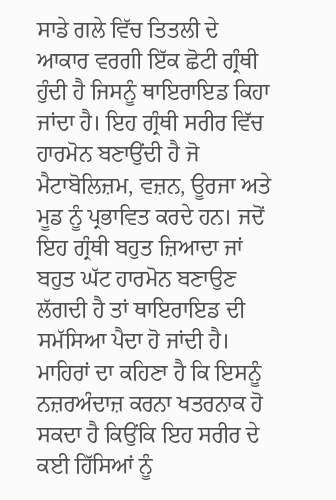ਸਾਡੇ ਗਲੇ ਵਿੱਚ ਤਿਤਲੀ ਦੇ ਆਕਾਰ ਵਰਗੀ ਇੱਕ ਛੋਟੀ ਗ੍ਰੰਥੀ ਹੁੰਦੀ ਹੈ ਜਿਸਨੂੰ ਥਾਇਰਾਇਡ ਕਿਹਾ ਜਾਂਦਾ ਹੈ। ਇਹ ਗ੍ਰੰਥੀ ਸਰੀਰ ਵਿੱਚ ਹਾਰਮੋਨ ਬਣਾਉਂਦੀ ਹੈ ਜੋ ਮੈਟਾਬੋਲਿਜ਼ਮ, ਵਜ਼ਨ, ਊਰਜਾ ਅਤੇ ਮੂਡ ਨੂੰ ਪ੍ਰਭਾਵਿਤ ਕਰਦੇ ਹਨ। ਜਦੋਂ ਇਹ ਗ੍ਰੰਥੀ ਬਹੁਤ ਜ਼ਿਆਦਾ ਜਾਂ ਬਹੁਤ ਘੱਟ ਹਾਰਮੋਨ ਬਣਾਉਣ ਲੱਗਦੀ ਹੈ ਤਾਂ ਥਾਇਰਾਇਡ ਦੀ ਸਮੱਸਿਆ ਪੈਦਾ ਹੋ ਜਾਂਦੀ ਹੈ। ਮਾਹਿਰਾਂ ਦਾ ਕਹਿਣਾ ਹੈ ਕਿ ਇਸਨੂੰ ਨਜ਼ਰਅੰਦਾਜ਼ ਕਰਨਾ ਖਤਰਨਾਕ ਹੋ ਸਕਦਾ ਹੈ ਕਿਉਂਕਿ ਇਹ ਸਰੀਰ ਦੇ ਕਈ ਹਿੱਸਿਆਂ ਨੂੰ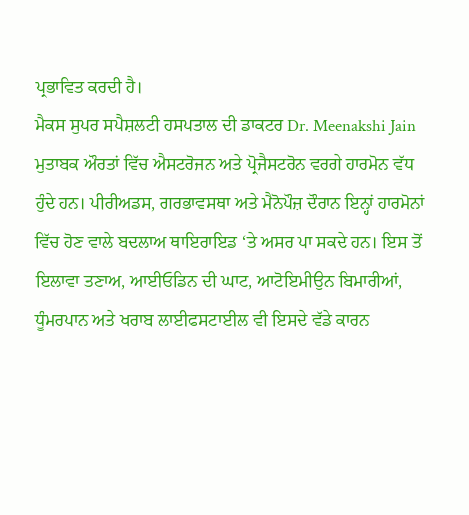ਪ੍ਰਭਾਵਿਤ ਕਰਦੀ ਹੈ।
ਮੈਕਸ ਸੁਪਰ ਸਪੈਸ਼ਲਟੀ ਹਸਪਤਾਲ ਦੀ ਡਾਕਟਰ Dr. Meenakshi Jain ਮੁਤਾਬਕ ਔਰਤਾਂ ਵਿੱਚ ਐਸਟਰੋਜਨ ਅਤੇ ਪ੍ਰੋਜੈਸਟਰੋਨ ਵਰਗੇ ਹਾਰਮੋਨ ਵੱਧ ਹੁੰਦੇ ਹਨ। ਪੀਰੀਅਡਸ, ਗਰਭਾਵਸਥਾ ਅਤੇ ਮੈਨੋਪੌਜ਼ ਦੌਰਾਨ ਇਨ੍ਹਾਂ ਹਾਰਮੋਨਾਂ ਵਿੱਚ ਹੋਣ ਵਾਲੇ ਬਦਲਾਅ ਥਾਇਰਾਇਡ ‘ਤੇ ਅਸਰ ਪਾ ਸਕਦੇ ਹਨ। ਇਸ ਤੋਂ ਇਲਾਵਾ ਤਣਾਅ, ਆਈਓਡਿਨ ਦੀ ਘਾਟ, ਆਟੋਇਮੀਉਨ ਬਿਮਾਰੀਆਂ, ਧੂੰਮਰਪਾਨ ਅਤੇ ਖਰਾਬ ਲਾਈਫਸਟਾਈਲ ਵੀ ਇਸਦੇ ਵੱਡੇ ਕਾਰਨ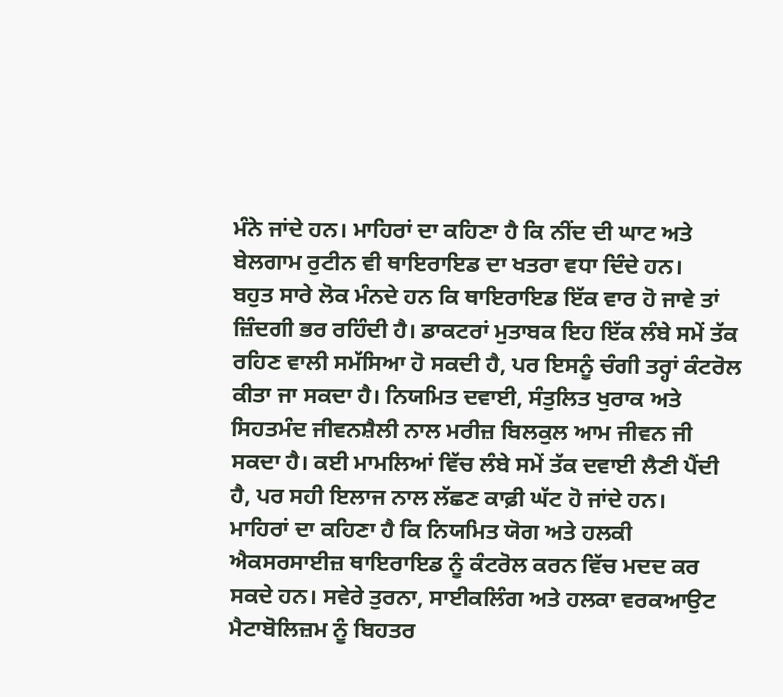ਮੰਨੇ ਜਾਂਦੇ ਹਨ। ਮਾਹਿਰਾਂ ਦਾ ਕਹਿਣਾ ਹੈ ਕਿ ਨੀਂਦ ਦੀ ਘਾਟ ਅਤੇ ਬੇਲਗਾਮ ਰੁਟੀਨ ਵੀ ਥਾਇਰਾਇਡ ਦਾ ਖਤਰਾ ਵਧਾ ਦਿੰਦੇ ਹਨ।
ਬਹੁਤ ਸਾਰੇ ਲੋਕ ਮੰਨਦੇ ਹਨ ਕਿ ਥਾਇਰਾਇਡ ਇੱਕ ਵਾਰ ਹੋ ਜਾਵੇ ਤਾਂ ਜ਼ਿੰਦਗੀ ਭਰ ਰਹਿੰਦੀ ਹੈ। ਡਾਕਟਰਾਂ ਮੁਤਾਬਕ ਇਹ ਇੱਕ ਲੰਬੇ ਸਮੇਂ ਤੱਕ ਰਹਿਣ ਵਾਲੀ ਸਮੱਸਿਆ ਹੋ ਸਕਦੀ ਹੈ, ਪਰ ਇਸਨੂੰ ਚੰਗੀ ਤਰ੍ਹਾਂ ਕੰਟਰੋਲ ਕੀਤਾ ਜਾ ਸਕਦਾ ਹੈ। ਨਿਯਮਿਤ ਦਵਾਈ, ਸੰਤੁਲਿਤ ਖੁਰਾਕ ਅਤੇ ਸਿਹਤਮੰਦ ਜੀਵਨਸ਼ੈਲੀ ਨਾਲ ਮਰੀਜ਼ ਬਿਲਕੁਲ ਆਮ ਜੀਵਨ ਜੀ ਸਕਦਾ ਹੈ। ਕਈ ਮਾਮਲਿਆਂ ਵਿੱਚ ਲੰਬੇ ਸਮੇਂ ਤੱਕ ਦਵਾਈ ਲੈਣੀ ਪੈਂਦੀ ਹੈ, ਪਰ ਸਹੀ ਇਲਾਜ ਨਾਲ ਲੱਛਣ ਕਾਫ਼ੀ ਘੱਟ ਹੋ ਜਾਂਦੇ ਹਨ।
ਮਾਹਿਰਾਂ ਦਾ ਕਹਿਣਾ ਹੈ ਕਿ ਨਿਯਮਿਤ ਯੋਗ ਅਤੇ ਹਲਕੀ ਐਕਸਰਸਾਈਜ਼ ਥਾਇਰਾਇਡ ਨੂੰ ਕੰਟਰੋਲ ਕਰਨ ਵਿੱਚ ਮਦਦ ਕਰ ਸਕਦੇ ਹਨ। ਸਵੇਰੇ ਤੁਰਨਾ, ਸਾਈਕਲਿੰਗ ਅਤੇ ਹਲਕਾ ਵਰਕਆਉਟ ਮੈਟਾਬੋਲਿਜ਼ਮ ਨੂੰ ਬਿਹਤਰ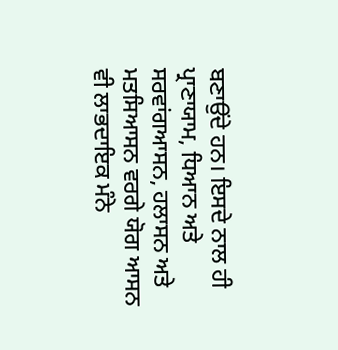ਬਣਾਉਂਦੇ ਹਨ। ਇਸਦੇ ਨਾਲ ਹੀ ਪ੍ਰਾਣਾਯਾਮ, ਧਿਆਨ ਅਤੇ ਸਰਵਾਂਗਆਸਨ, ਹਲਾਸਨ ਅਤੇ ਮਤਸਿਆਸਨ ਵਰਗੇ ਯੋਗ ਆਸਨ ਵੀ ਲਾਭਦਾਇਕ ਮੰਨੇ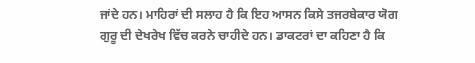ਜਾਂਦੇ ਹਨ। ਮਾਹਿਰਾਂ ਦੀ ਸਲਾਹ ਹੈ ਕਿ ਇਹ ਆਸਨ ਕਿਸੇ ਤਜਰਬੇਕਾਰ ਯੋਗ ਗੁਰੂ ਦੀ ਦੇਖਰੇਖ ਵਿੱਚ ਕਰਨੇ ਚਾਹੀਦੇ ਹਨ। ਡਾਕਟਰਾਂ ਦਾ ਕਹਿਣਾ ਹੈ ਕਿ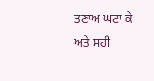ਤਣਾਅ ਘਟਾ ਕੇ ਅਤੇ ਸਹੀ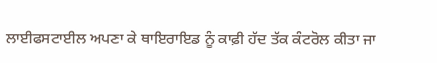ਲਾਈਫਸਟਾਈਲ ਅਪਣਾ ਕੇ ਥਾਇਰਾਇਡ ਨੂੰ ਕਾਫ਼ੀ ਹੱਦ ਤੱਕ ਕੰਟਰੋਲ ਕੀਤਾ ਜਾ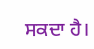ਸਕਦਾ ਹੈ।